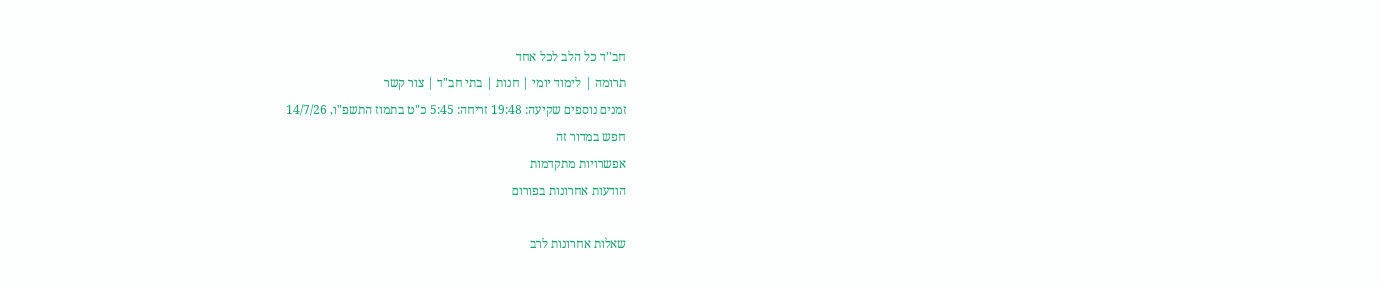חב''ד כל הלב לכל אחד
תרומה | לימוד יומי | חנות | בתי חב"ד | צור קשר
זמנים נוספים שקיעה: 19:48 זריחה: 5:45 כ"ט בתמוז התשפ"ו, 14/7/26
חפש במדור זה
אפשרויות מתקדמות
הודעות אחרונות בפורום

שאלות אחרונות לרב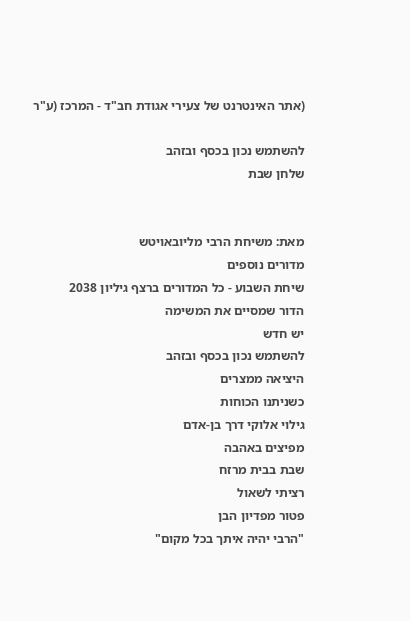(אתר האינטרנט של צעירי אגודת חב"ד - המרכז (ע"ר

להשתמש נכון בכסף ובזהב
שלחן שבת


מאת: משיחת הרבי מליובאויטש
מדורים נוספים
שיחת השבוע - כל המדורים ברצף גיליון 2038
הדור שמסיים את המשימה
יש חדש
להשתמש נכון בכסף ובזהב
היציאה ממצרים
כשניתנו הכוחות
גילוי אלוקי דרך בן-אדם
מפיצים באהבה
שבת בבית מרזח
רציתי לשאול
פטור מפדיון הבן
"הרבי יהיה איתך בכל מקום"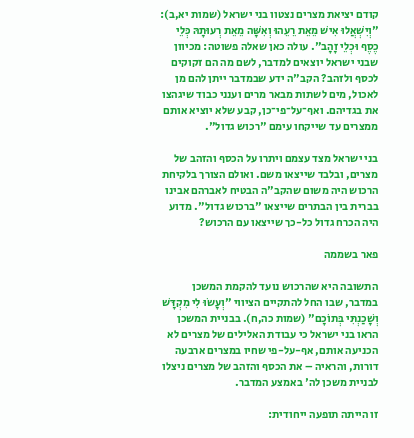קודם יציאת מצרים נצטוו בני ישראל (שמות יא,ב): "וְיִשְׁאֲלוּ אִישׁ מֵאֵת רֵעֵהוּ וְאִשָּׁה מֵאֵת רְעוּתָהּ כְּלֵי כֶסֶף וּכְלֵי זָהָב". עולה כאן שאלה פשוטה: מכיוון שבני ישראל יוצאים למדבר, לשם מה הם זקוקים לכסף ולזהב? הקב"ה ידע שבמדבר ייתן להם מן לאכול, מים לשתות מבאר מרים וענני כבוד שיגהצו את בגדיהם. ואף־על־פי־כן, קבע שלא יוציא אותם ממצרים עד שייקחו עימם "רכוש גדול".

בני ישראל מצד עצמם ויתרו על הכסף והזהב של מצרים, ובלבד שייצאו משם. ואולם הצורך בלקיחת הרכוש היה משום שהקב"ה הבטיח לאברהם אבינו בברית בין הבתרים שייצאו "ברכוש גדול". מדוע היה הכרח גדול כל-כך שייצאו עם הרכוש?

פאר בשממה

התשובה היא שהרכוש נועד להקמת המשכן במדבר, שבו החל להתקיים הציווי "וְעָשׂוּ לִי מִקְדָּשׁ וְשָׁכַנְתִּי בְּתוֹכָם" (שמות כה,ח). בבניית המשכן הראו בני ישראל כי עבודת האלילים של מצרים לא הכניעה אותם, אף-על-פי שחיו במצרים ארבעה דורות, והראיה – את הכסף והזהב של מצרים ניצלו לבניית משכן לה' באמצע המדבר.

זו הייתה תופעה ייחודית: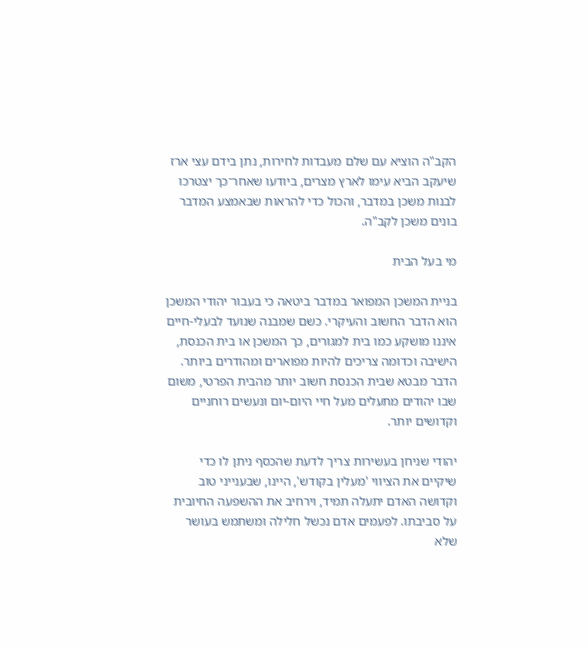הקב"ה הוציא עם שלם מעבדות לחירות, נתן בידם עצי ארז שיעקב הביא עימו לארץ מצרים, ביודעו שאחר־כך יצטרכו לבנות משכן במדבר, והכול כדי להראות שבאמצע המדבר בונים משכן לקב"ה.

מי בעל הבית

בניית המשכן המפואר במדבר ביטאה כי בעבור יהודי המשכן הוא הדבר החשוב והעיקרי. כשם שמבנה שנועד לבעלי-חיים איננו מושקע כמו בית למגורים, כך המשכן או בית הכנסת, הישיבה וכדומה צריכים להיות מפוארים ומהודרים ביותר. הדבר מבטא שבית הכנסת חשוב יותר מהבית הפרטי, משום שבו יהודים מתעלים מעל חיי היום-יום ונעשים רוחניים וקדושים יותר.

יהודי שניחן בעשירות צריך לדעת שהכסף ניתן לו כדי שיקיים את הציווי 'מעלין בקודש', היינו, שבענייני טוב וקדושה האדם יתעלה תמיד, וירחיב את ההשפעה החיובית על סביבתו. לפעמים אדם נכשל חלילה ומשתמש בעושר שלא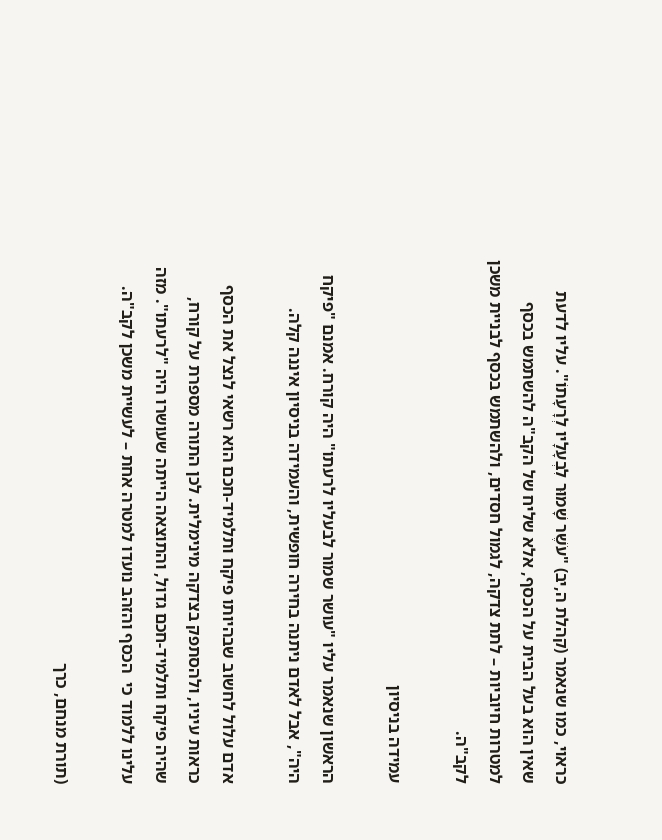כראוי, כמו שנאמר (קהלת ה,יב) "עֹשֶׁר שָׁמוּר לִבְעָלָיו לְרָעָתוֹ". עליו לדעת שאין הוא בעל הבית על הכסף, אלא שליח של הקב"ה להשתמש בכסף למטרות חיוביות – לתת צדקה, לגמול חסדים, ולהשתמש בכסף לבניית משכן לקב"ה.

עמידה בניסיון

הראשון שנאמר עליו "עושר שמור לבעליו לרעתו" היה קורח. אמנם "פיקח היה", אבל לאדם ניתנה בחירה חופשית, והעמידה בניסיון איננה קלה.

אדם עלול לחשוב שבהיותו פיקח ותלמיד-חכם הוא רשאי לנצל את הכסף כראות עיניו, ולהסתפק בצדקה מינימלית. לכן התורה מספרת על קורח, שהיה פיקח ותלמיד-חכם גדול, והתוצאה הייתה שעושרו היה "לרעתו". מזה עלינו ללמוד כי  הכסף והזהב נועדו למטרה אחת – לעשיית משכן לקב"ה.

(תורת מנחם, כרך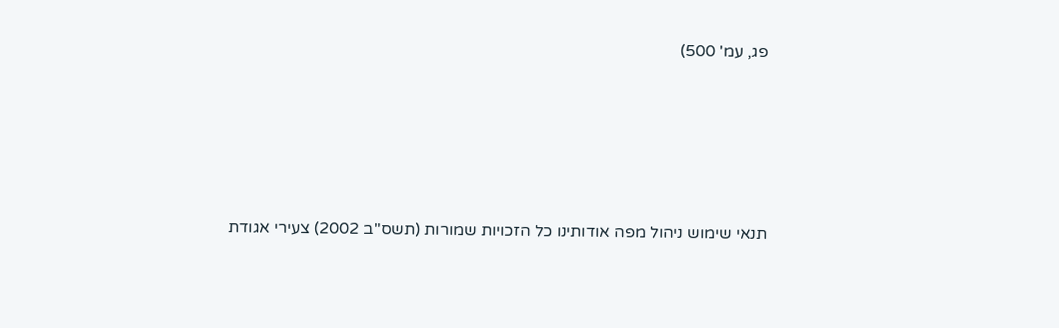פג, עמ' 500)





תנאי שימוש ניהול מפה אודותינו כל הזכויות שמורות (תשס''ב 2002) צעירי אגודת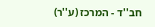חב''ד - המרכז (ע''ר)